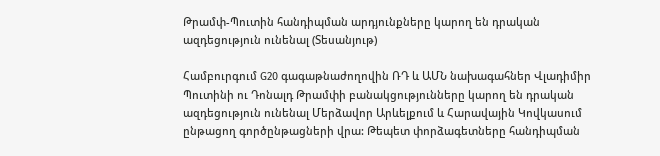Թրամփ-Պուտին հանդիպման արդյունքները կարող են դրական ազդեցություն ունենալ (Տեսանյութ)

Համբուրգում G20 գագաթնաժողովին ՌԴ և ԱՄՆ նախագահներ Վլադիմիր Պուտինի ու Դոնալդ Թրամփի բանակցությունները կարող են դրական ազդեցություն ունենալ Մերձավոր Արևելքում և Հարավային Կովկասում ընթացող գործընթացների վրա: Թեպետ փորձագետները հանդիպման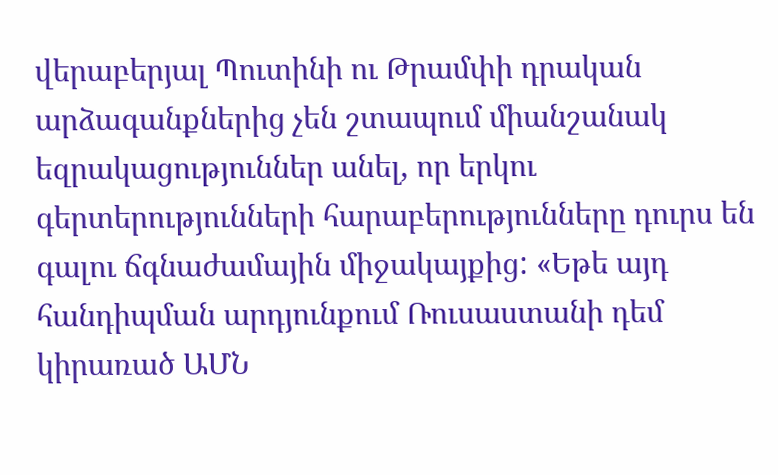վերաբերյալ Պուտինի ու Թրամփի դրական արձագանքներից չեն շտապում միանշանակ եզրակացություններ անել, որ երկու գերտերությունների հարաբերությունները դուրս են գալու ճգնաժամային միջակայքից: «Եթե այդ հանդիպման արդյունքում Ռուսաստանի դեմ կիրառած ԱՄՆ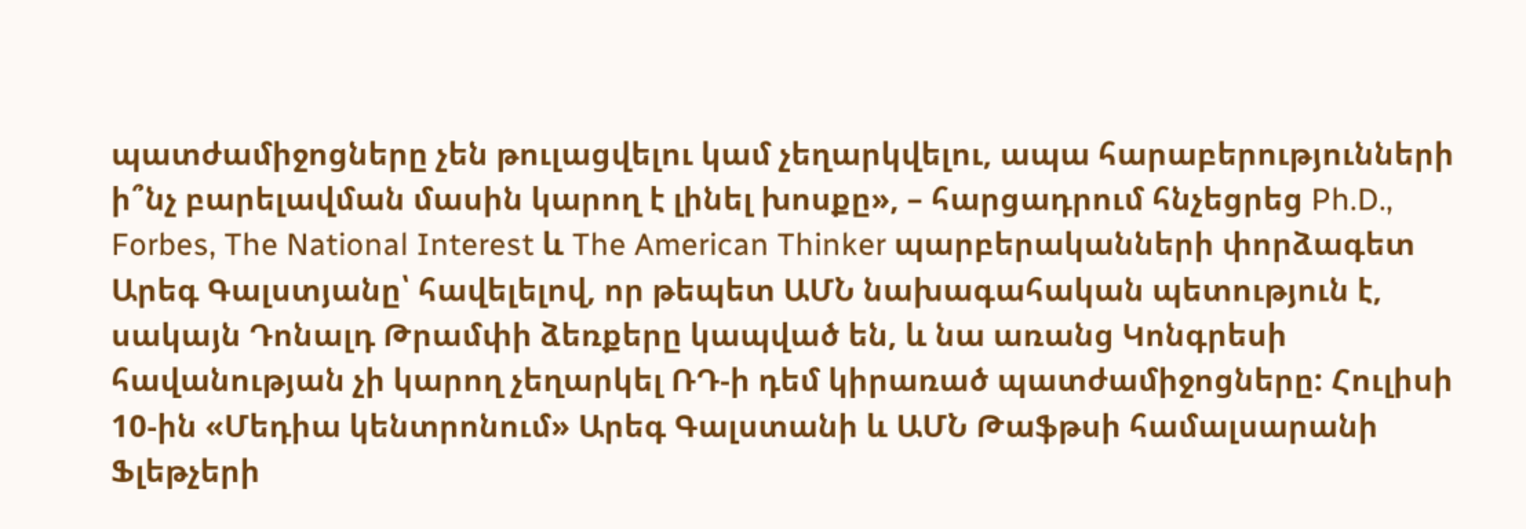պատժամիջոցները չեն թուլացվելու կամ չեղարկվելու, ապա հարաբերությունների ի՞նչ բարելավման մասին կարող է լինել խոսքը», – հարցադրում հնչեցրեց Ph.D., Forbes, The National Interest և The American Thinker պարբերականների փորձագետ Արեգ Գալստյանը՝ հավելելով, որ թեպետ ԱՄՆ նախագահական պետություն է, սակայն Դոնալդ Թրամփի ձեռքերը կապված են, և նա առանց Կոնգրեսի հավանության չի կարող չեղարկել ՌԴ-ի դեմ կիրառած պատժամիջոցները: Հուլիսի 10-ին «Մեդիա կենտրոնում» Արեգ Գալստանի և ԱՄՆ Թաֆթսի համալսարանի Ֆլեթչերի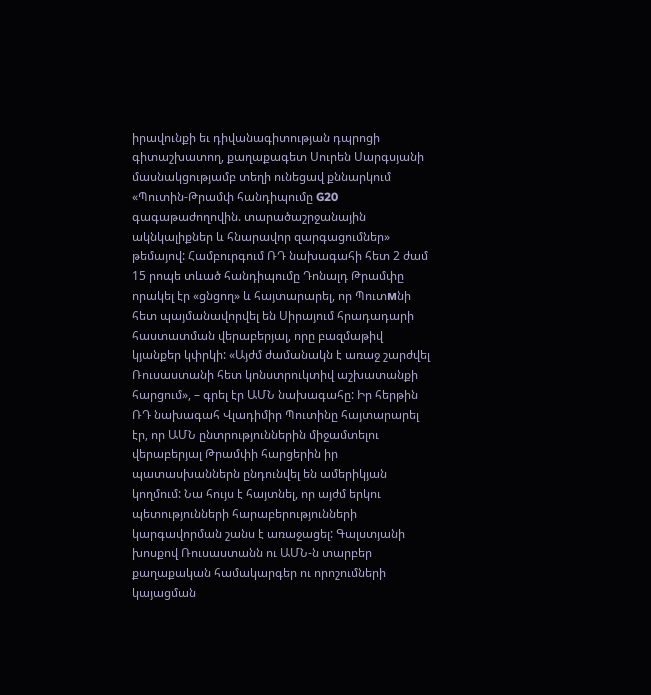իրավունքի եւ դիվանագիտության դպրոցի գիտաշխատող, քաղաքագետ Սուրեն Սարգսյանի մասնակցությամբ տեղի ունեցավ քննարկում «Պուտին-Թրամփ հանդիպումը G20 գագաթաժողովին. տարածաշրջանային ակնկալիքներ և հնարավոր զարգացումներ» թեմայով: Համբուրգում ՌԴ նախագահի հետ 2 ժամ 15 րոպե տևած հանդիպումը Դոնալդ Թրամփը որակել էր «ցնցող» և հայտարարել, որ Պուտмնի հետ պայմանավորվել են Սիրայում հրադադարի հաստատման վերաբերյալ, որը բազմաթիվ կյանքեր կփրկի: «Այժմ ժամանակն է առաջ շարժվել Ռուսաստանի հետ կոնստրուկտիվ աշխատանքի հարցում», – գրել էր ԱՄՆ նախագահը: Իր հերթին ՌԴ նախագահ Վլադիմիր Պուտինը հայտարարել էր, որ ԱՄՆ ընտրություններին միջամտելու վերաբերյալ Թրամփի հարցերին իր պատասխաններն ընդունվել են ամերիկյան կողմում: Նա հույս է հայտնել, որ այժմ երկու պետությունների հարաբերությունների կարգավորման շանս է առաջացել: Գալստյանի խոսքով Ռուսաստանն ու ԱՄՆ-ն տարբեր քաղաքական համակարգեր ու որոշումների կայացման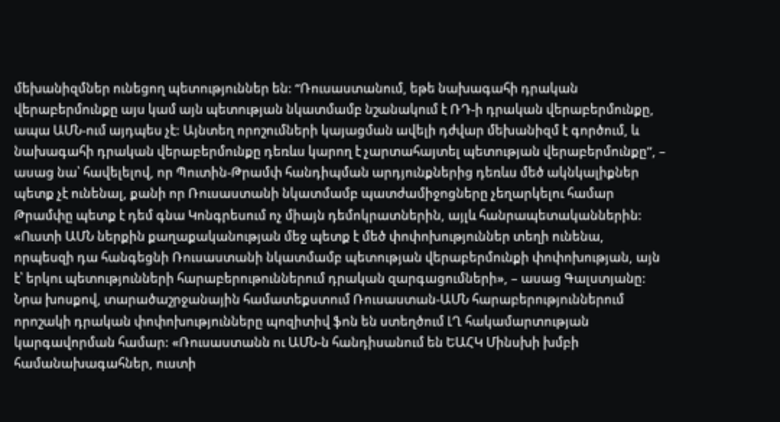մեխանիզմներ ունեցող պետություններ են: “Ռուսաստանում, եթե նախագահի դրական վերաբերմունքը այս կամ այն պետության նկատմամբ նշանակում է ՌԴ-ի դրական վերաբերմունքը, ապա ԱՄՆ-ում այդպես չէ: Այնտեղ որոշումների կայացման ավելի դժվար մեխանիզմ է գործում, և նախագահի դրական վերաբերմունքը դեռևս կարող է չարտահայտել պետության վերաբերմունքը”, – ասաց նա՝ հավելելով, որ Պուտին-Թրամփ հանդիպման արդյունքներից դեռևս մեծ ակնկալիքներ պետք չէ ունենալ, քանի որ Ռուսաստանի նկատմամբ պատժամիջոցները չեղարկելու համար Թրամփը պետք է դեմ գնա Կոնգրեսում ոչ միայն դեմոկրատներին, այլև հանրապետականներին: «Ուստի ԱՄՆ ներքին քաղաքականության մեջ պետք է մեծ փոփոխություններ տեղի ունենա, որպեսզի դա հանգեցնի Ռուսաստանի նկատմամբ պետության վերաբերմունքի փոփոխության, այն է՝ երկու պետությունների հարաբերութուններում դրական զարգացումների», – ասաց Գալստյանը: Նրա խոսքով, տարածաշրջանային համատեքստում Ռուսաստան-ԱՄՆ հարաբերություններում որոշակի դրական փոփոխությունները պոզիտիվ ֆոն են ստեղծում ԼՂ հակամարտության կարգավորման համար: «Ռուսաստանն ու ԱՄՆ-ն հանդիսանում են ԵԱՀԿ Մինսխի խմբի համանախագահներ, ուստի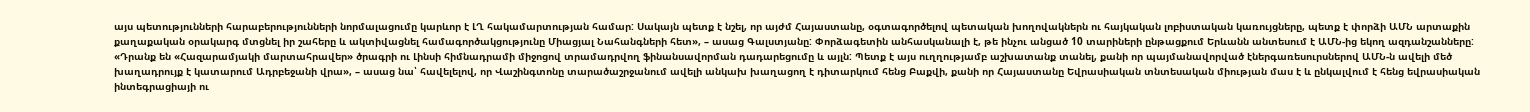այս պետությունների հարաբերությունների նորմալացումը կարևոր է ԼՂ հակամարտության համար: Սակայն պետք է նշել, որ այժմ Հայաստանը, օգտագործելով պետական խողովակներն ու հայկական լոբիստական կառույցները, պետք է փորձի ԱՄՆ արտաքին քաղաքական օրակարգ մտցնել իր շահերը և ակտիվացնել համագործակցությունը Միացյալ Նահանգների հետ», – ասաց Գալստյանը: Փորձագետին անհասկանալի է, թե ինչու անցած 10 տարիների ընթացքում Երևանն անտեսում է ԱՄՆ-ից եկող ազդանշանները: «Դրանք են «Հազարամյակի մարտահրավեր» ծրագրի ու Լինսի հիմնադրամի միջոցով տրամադրվող ֆինանսավորման դադարեցումը և այլն: Պետք է այս ուղղությամբ աշխատանք տանել, քանի որ պայմանավորված էներգառեսուրսներով ԱՄՆ-ն ավելի մեծ խաղադրույք է կատարում Ադրբեջանի վրա», – ասաց նա՝ հավելելով, որ Վաշինգտոնը տարածաշրջանում ավելի անկախ խաղացող է դիտարկում հենց Բաքվի, քանի որ Հայաստանը Եվրասիական տնտեսական միության մաս է և ընկալվում է հենց եվրասիական ինտեգրացիայի ու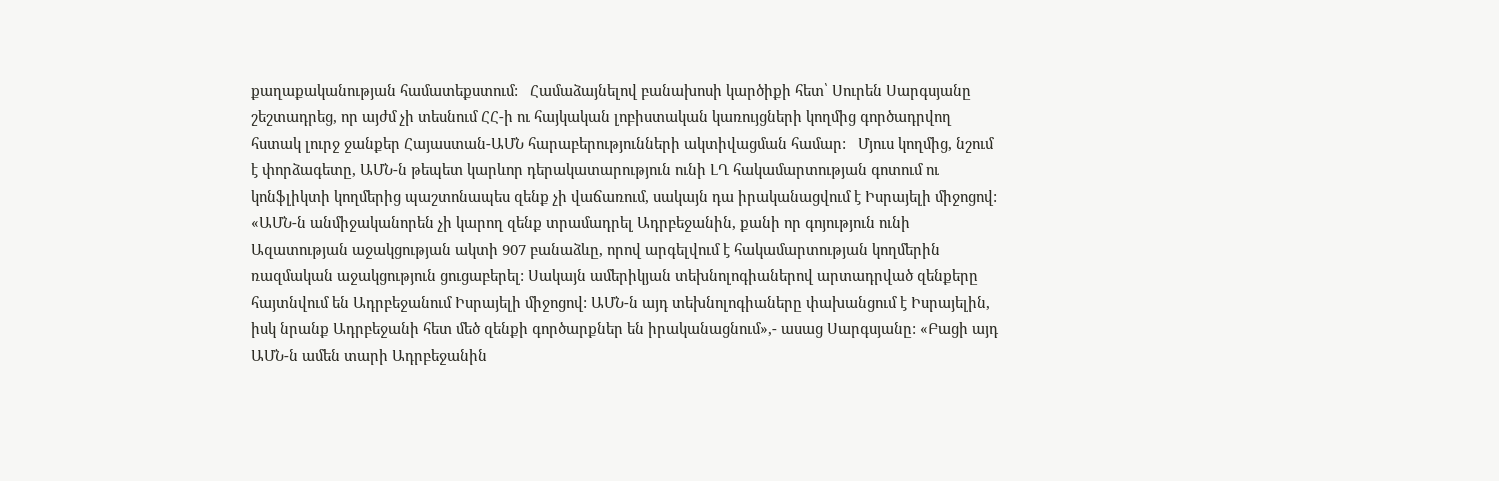քաղաքականության համատեքստում:   Համաձայնելով բանախոսի կարծիքի հետ՝ Սուրեն Սարգսյանը շեշտադրեց, որ այժմ չի տեսնում ՀՀ-ի ու հայկական լոբիստական կառույցների կողմից գործադրվող հստակ լուրջ ջանքեր Հայաստան-ԱՄՆ հարաբերությունների ակտիվացման համար:   Մյուս կողմից, նշում է փորձագետը, ԱՄՆ-ն թեպետ կարևոր դերակատարություն ունի ԼՂ հակամարտության գոտում ու կոնֆլիկտի կողմերից պաշտոնապես զենք չի վաճառում, սակայն դա իրականացվում է Իսրայելի միջոցով: «ԱՄՆ-ն անմիջականորեն չի կարող զենք տրամադրել Ադրբեջանին, քանի որ գոյություն ունի Ազատության աջակցության ակտի 907 բանաձևը, որով արգելվում է հակամարտության կողմերին ռազմական աջակցություն ցուցաբերել: Սակայն ամերիկյան տեխնոլոգիաներով արտադրված զենքերը հայտնվում են Ադրբեջանում Իսրայելի միջոցով: ԱՄՆ-ն այդ տեխնոլոգիաները փախանցում է Իսրայելին, իսկ նրանք Ադրբեջանի հետ մեծ զենքի գործարքներ են իրականացնում»,- ասաց Սարգսյանը: «Բացի այդ ԱՄՆ-ն ամեն տարի Ադրբեջանին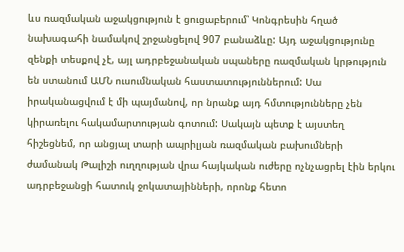ևս ռազմական աջակցություն է ցուցաբերում՝ Կոնգրեսին հղած նախագահի նամակով շրջանցելով 907 բանաձևը: Այդ աջակցությունը զենքի տեսքով չէ, այլ ադրբեջանական սպաները ռազմական կրթություն են ստանում ԱՄՆ ուսումնական հաստատություններում: Սա իրականացվում է մի պայմանով, որ նրանք այդ հմտությունները չեն կիրառելու հակամարտության գոտում: Սակայն պետք է այստեղ հիշեցնեմ, որ անցյալ տարի ապրիլյան ռազմական բախումների ժամանակ Թալիշի ուղղության վրա հայկական ուժերը ոչնչացրել էին երկու ադրբեջանցի հատուկ ջոկատայինների, որոնք հետո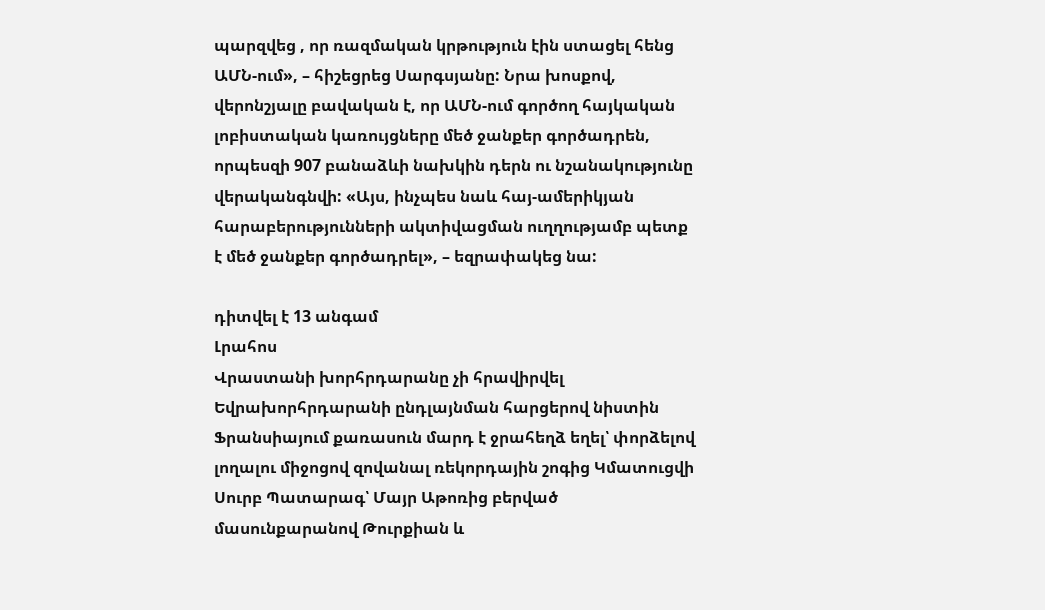պարզվեց , որ ռազմական կրթություն էին ստացել հենց ԱՄՆ-ում», – հիշեցրեց Սարգսյանը: Նրա խոսքով, վերոնշյալը բավական է, որ ԱՄՆ-ում գործող հայկական լոբիստական կառույցները մեծ ջանքեր գործադրեն, որպեսզի 907 բանաձևի նախկին դերն ու նշանակությունը վերականգնվի: «Այս, ինչպես նաև հայ-ամերիկյան հարաբերությունների ակտիվացման ուղղությամբ պետք է մեծ ջանքեր գործադրել», – եզրափակեց նա:

դիտվել է 13 անգամ
Լրահոս
Վրաստանի խորհրդարանը չի հրավիրվել Եվրախորհրդարանի ընդլայնման հարցերով նիստին Ֆրանսիայում քառասուն մարդ է ջրահեղձ եղել՝ փորձելով լողալու միջոցով զովանալ ռեկորդային շոգից Կմատուցվի Սուրբ Պատարագ՝ Մայր Աթոռից բերված մասունքարանով Թուրքիան և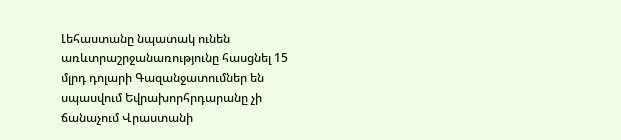Լեհաստանը նպատակ ունեն առևտրաշրջանառությունը հասցնել 15 մլրդ դոլարի Գազանջատումներ են սպասվում Եվրախորհրդարանը չի ճանաչում Վրաստանի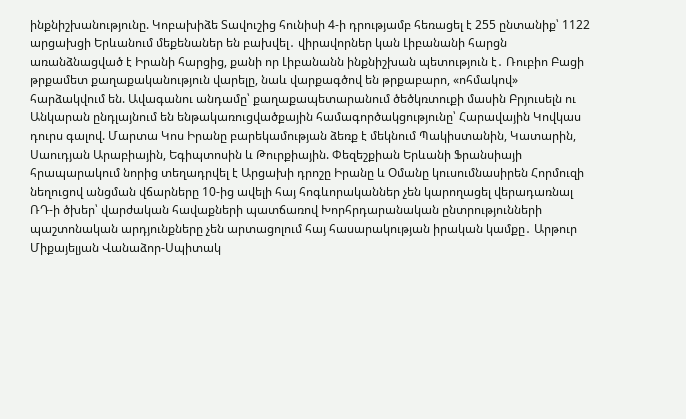ինքնիշխանությունը. Կոբախիձե Տավուշից հունիսի 4-ի դրությամբ հեռացել է 255 ընտանիք՝ 1122 արցախցի Երևանում մեքենաներ են բախվել․ վիրավորներ կան Լիբանանի հարցն առանձնացված է Իրանի հարցից, քանի որ Լիբանանն ինքնիշխան պետություն է․ Ռուբիո Բացի թրքամետ քաղաքականություն վարելը, նաև վարքագծով են թրքաբարո, «ոհմակով» հարձակվում են. Ավագանու անդամը՝ քաղաքապետարանում ծեծկռտուքի մասին Բրյուսելն ու Անկարան ընդլայնում են ենթակառուցվածքային համագործակցությունը՝ Հարավային Կովկաս դուրս գալով. Մարտա Կոս Իրանը բարեկամության ձեռք է մեկնում Պակիստանին, Կատարին, Սաուդյան Արաբիային, Եգիպտոսին և Թուրքիային. Փեզեշքիան Երևանի Ֆրանսիայի հրապարակում նորից տեղադրվել է Արցախի դրոշը Իրանը և Օմանը կուսումնասիրեն Հորմուզի նեղուցով անցման վճարները 10-ից ավելի հայ հոգևորականներ չեն կարողացել վերադառնալ ՌԴ-ի ծխեր՝ վարժական հավաքների պատճառով Խորհրդարանական ընտրությունների պաշտոնական արդյունքները չեն արտացոլում հայ հասարակության իրական կամքը․ Արթուր Միքայելյան Վանաձոր-Սպիտակ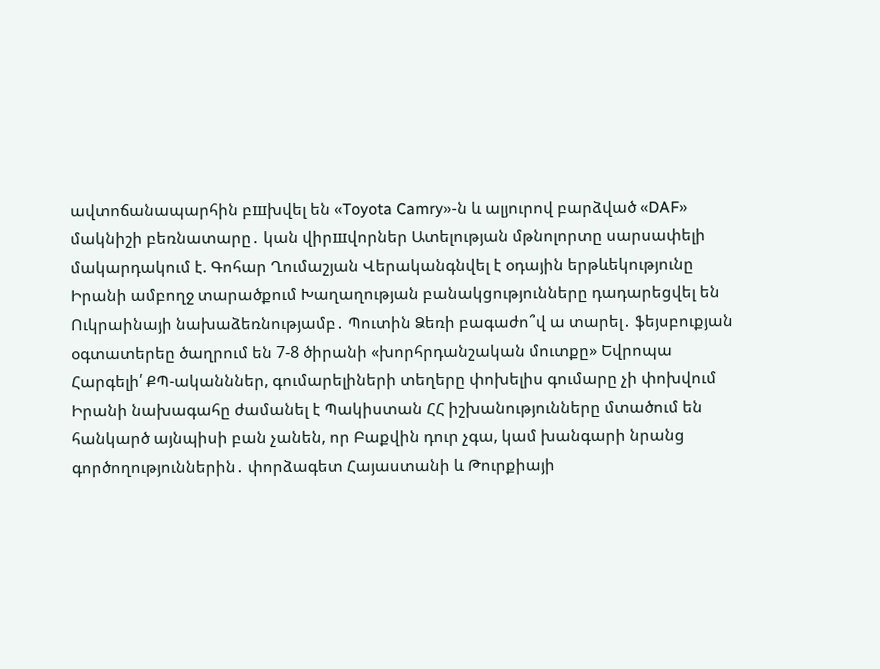ավտոճանապարհին բшխվել են «Toyota Camry»-ն և ալյուրով բարձված «DAF» մակնիշի բեռնատարը․ կան վիրшվորներ Ատելության մթնոլորտը սարսափելի մակարդակում է. Գոհար Ղումաշյան Վերականգնվել է օդային երթևեկությունը Իրանի ամբողջ տարածքում Խաղաղության բանակցությունները դադարեցվել են Ուկրաինայի նախաձեռնությամբ․ Պուտին Ձեռի բագաժո՞վ ա տարել․ ֆեյսբուքյան օգտատերեը ծաղրում են 7-8 ծիրանի «խորհրդանշական մուտքը» Եվրոպա Հարգելի՛ ՔՊ-ականններ, գումարելիների տեղերը փոխելիս գումարը չի փոխվում Իրանի նախագահը ժամանել է Պակիստան ՀՀ իշխանությունները մտածում են հանկարծ այնպիսի բան չանեն, որ Բաքվին դուր չգա, կամ խանգարի նրանց գործողություններին․ փորձագետ Հայաստանի և Թուրքիայի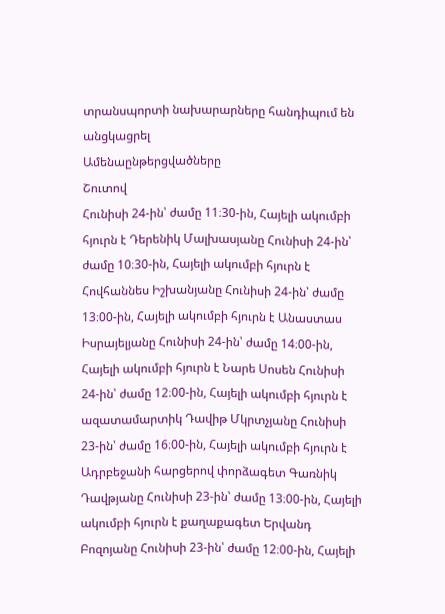տրանսպորտի նախարարները հանդիպում են անցկացրել
Ամենաընթերցվածները
Շուտով
Հունիսի 24-ին՝ ժամը 11։30-ին, Հայելի ակումբի հյուրն է Դերենիկ Մալխասյանը Հունիսի 24-ին՝ ժամը 10։30-ին, Հայելի ակումբի հյուրն է Հովհաննես Իշխանյանը Հունիսի 24-ին՝ ժամը 13։00-ին, Հայելի ակումբի հյուրն է Անաստաս Իսրայելյանը Հունիսի 24-ին՝ ժամը 14։00-ին, Հայելի ակումբի հյուրն է Նարե Սոսեն Հունիսի 24-ին՝ ժամը 12։00-ին, Հայելի ակումբի հյուրն է ազատամարտիկ Դավիթ Մկրտչյանը Հունիսի 23-ին՝ ժամը 16։00-ին, Հայելի ակումբի հյուրն է Ադրբեջանի հարցերով փորձագետ Գառնիկ Դավթյանը Հունիսի 23-ին՝ ժամը 13։00-ին, Հայելի ակումբի հյուրն է քաղաքագետ Երվանդ Բոզոյանը Հունիսի 23-ին՝ ժամը 12։00-ին, Հայելի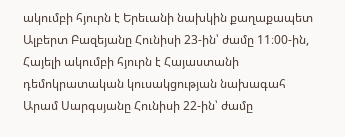ակումբի հյուրն է Երեւանի նախկին քաղաքապետ Ալբերտ Բազեյանը Հունիսի 23-ին՝ ժամը 11։00-ին, Հայելի ակումբի հյուրն է Հայաստանի դեմոկրատական կուսակցության նախագահ Արամ Սարգսյանը Հունիսի 22-ին՝ ժամը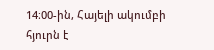14։00-ին, Հայելի ակումբի հյուրն է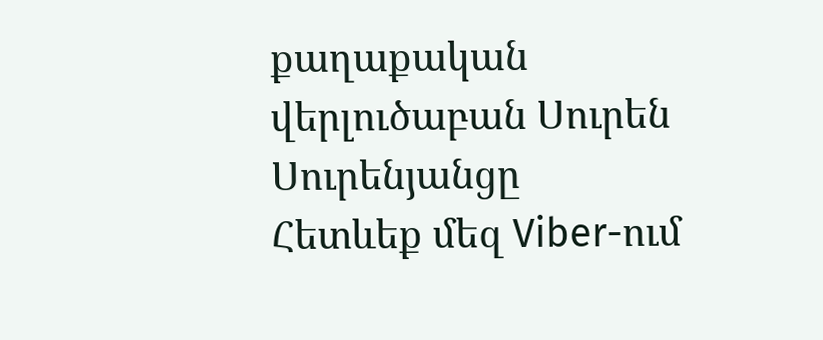քաղաքական վերլուծաբան Սուրեն Սուրենյանցը
Հետևեք մեզ Viber-ում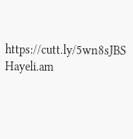https://cutt.ly/5wn8sJBS
Hayeli.am